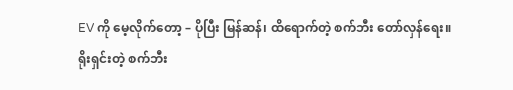EV ကို မေ့လိုက်တော့ – ပိုပြီး မြန်ဆန်၊ ထိရောက်တဲ့ စက်ဘီး တော်လှန်ရေး။
ရိုးရှင်းတဲ့ စက်ဘီး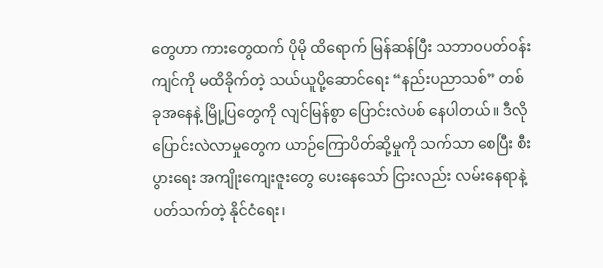တွေဟာ ကားတွေထက် ပိုမို ထိရောက် မြန်ဆန်ပြီး သဘာဝပတ်ဝန်းကျင်ကို မထိခိုက်တဲ့ သယ်ယူပို့ဆောင်ရေး “နည်းပညာသစ်” တစ်ခုအနေနဲ့ မြို့ပြတွေကို လျင်မြန်စွာ ပြောင်းလဲပစ် နေပါတယ်။ ဒီလို ပြောင်းလဲလာမှုတွေက ယာဉ်ကြောပိတ်ဆို့မှုကို သက်သာ စေပြီး စီးပွားရေး အကျိုးကျေးဇူးတွေ ပေးနေသော် ငြားလည်း လမ်းနေရာနဲ့ ပတ်သက်တဲ့ နိုင်ငံရေး၊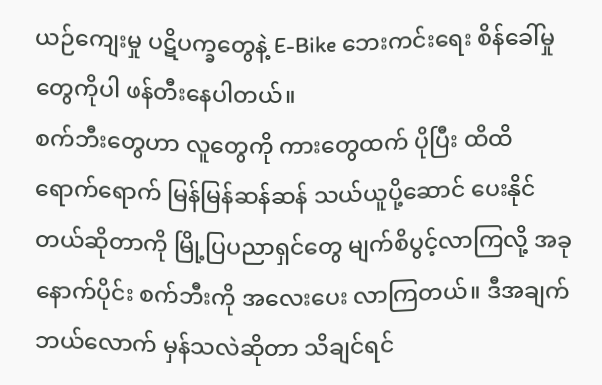ယဉ်ကျေးမှု ပဋိပက္ခတွေနဲ့ E-Bike ဘေးကင်းရေး စိန်ခေါ်မှုတွေကိုပါ ဖန်တီးနေပါတယ်။
စက်ဘီးတွေဟာ လူတွေကို ကားတွေထက် ပိုပြီး ထိထိရောက်ရောက် မြန်မြန်ဆန်ဆန် သယ်ယူပို့ဆောင် ပေးနိုင် တယ်ဆိုတာကို မြို့ပြပညာရှင်တွေ မျက်စိပွင့်လာကြလို့ အခုနောက်ပိုင်း စက်ဘီးကို အလေးပေး လာကြတယ်။ ဒီအချက် ဘယ်လောက် မှန်သလဲဆိုတာ သိချင်ရင်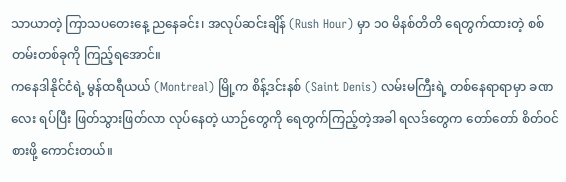သာယာတဲ့ ကြာသပတေးနေ့ ညနေခင်း၊ အလုပ်ဆင်းချိန် (Rush Hour) မှာ ၁၀ မိနစ်တိတိ ရေတွက်ထားတဲ့ စစ်တမ်းတစ်ခုကို ကြည့်ရအောင်။
ကနေဒါနိုင်ငံရဲ့ မွန်ထရီယယ် (Montreal) မြို့က စိန့်ဒင်းနစ် (Saint Denis) လမ်းမကြီးရဲ့ တစ်နေရာရာမှာ ခဏလေး ရပ်ပြီး ဖြတ်သွားဖြတ်လာ လုပ်နေတဲ့ ယာဉ်တွေကို ရေတွက်ကြည့်တဲ့အခါ ရလဒ်တွေက တော်တော် စိတ်ဝင်စားဖို့ ကောင်းတယ်။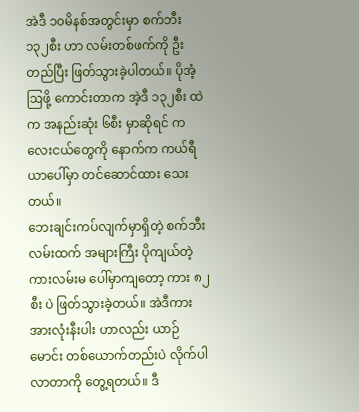အဲဒီ ၁၀မိနစ်အတွင်းမှာ စက်ဘီး ၁၃၂စီး ဟာ လမ်းတစ်ဖက်ကို ဦးတည်ပြီး ဖြတ်သွားခဲ့ပါတယ်။ ပိုအံ့ဩဖို့ ကောင်းတာက အဲ့ဒီ ၁၃၂စီး ထဲက အနည်းဆုံး ၆စီး မှာဆိုရင် ကလေးငယ်တွေကို နောက်က ကယ်ရီယာပေါ်မှာ တင်ဆောင်ထား သေးတယ်။
ဘေးချင်းကပ်လျက်မှာရှိတဲ့ စက်ဘီးလမ်းထက် အများကြီး ပိုကျယ်တဲ့ ကားလမ်းမ ပေါ်မှာကျတော့ ကား ၈၂စီး ပဲ ဖြတ်သွားခဲ့တယ်။ အဲဒီကား အားလုံးနီးပါး ဟာလည်း ယာဉ်မောင်း တစ်ယောက်တည်းပဲ လိုက်ပါလာတာကို တွေ့ရတယ်။ ဒီ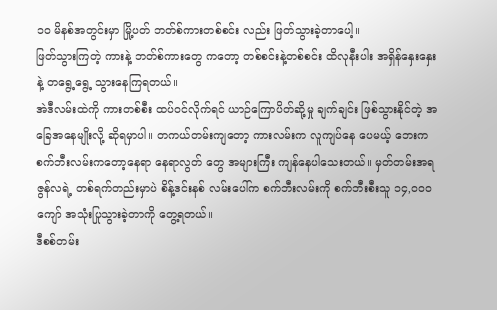၁၀ မိနစ်အတွင်းမှာ မြို့ပတ် ဘတ်စ်ကားတစ်စင်း လည်း ဖြတ်သွားခဲ့တာပေါ့။
ဖြတ်သွားကြတဲ့ ကားနဲ့ ဘတ်စ်ကားတွေ ကတော့ တစ်စင်းနဲ့တစ်စင်း ထိလုနီးပါး အရှိန်နှေးနှေးနဲ့ တရွေ့ရွေ့ သွားနေကြရတယ်။
အဲဒီလမ်းထဲကို ကားတစ်စီး ထပ်ဝင်လိုက်ရင် ယာဉ်ကြောပိတ်ဆို့မှု ချက်ချင်း ဖြစ်သွားနိုင်တဲ့ အခြေအနေမျိုးလို့ ဆိုရမှာပါ။ တကယ်တမ်းကျတော့ ကားလမ်းက လူကျပ်နေ ပေမယ့် ဘေးက စက်ဘီးလမ်းကတော့နေရာ နေရာလွတ် တွေ အများကြီး ကျန်နေပါသေးတယ်။ မှတ်တမ်းအရ ဇွန်လရဲ့ တစ်ရက်တည်းမှာပဲ စိန့်ဒင်းနစ် လမ်းပေါ်က စက်ဘီးလမ်းကို စက်ဘီးစီးသူ ၁၄,၀၀၀ ကျော် အသုံးပြုသွားခဲ့တာကို တွေ့ရတယ်။
ဒီစစ်တမ်း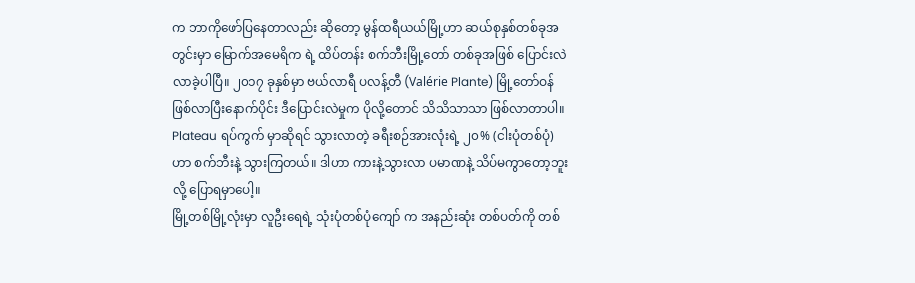က ဘာကိုဖော်ပြနေတာလည်း ဆိုတော့ မွန်ထရီယယ်မြို့ဟာ ဆယ်စုနှစ်တစ်ခုအတွင်းမှာ မြောက်အမေရိက ရဲ့ ထိပ်တန်း စက်ဘီးမြို့တော် တစ်ခုအဖြစ် ပြောင်းလဲလာခဲ့ပါပြီ။ ၂၀၁၇ ခုနှစ်မှာ ဗယ်လာရီ ပလန့်တီ (Valérie Plante) မြို့တော်ဝန် ဖြစ်လာပြီးနောက်ပိုင်း ဒီပြောင်းလဲမှုက ပိုလို့တောင် သိသိသာသာ ဖြစ်လာတာပါ။
Plateau ရပ်ကွက် မှာဆိုရင် သွားလာတဲ့ ခရီးစဉ်အားလုံးရဲ့ ၂၀% (ငါးပုံတစ်ပုံ)ဟာ စက်ဘီးနဲ့ သွားကြတယ်။ ဒါဟာ ကားနဲ့သွားလာ ပမာဏနဲ့ သိပ်မကွာတော့ဘူး လို့ ပြောရမှာပေါ့။
မြို့တစ်မြို့လုံးမှာ လူဦးရေရဲ့ သုံးပုံတစ်ပုံကျော် က အနည်းဆုံး တစ်ပတ်ကို တစ်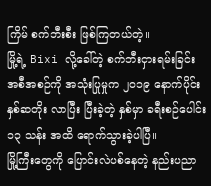ကြိမ် စက်ဘီးစီး ဖြစ်ကြတယ်တဲ့။
မြို့ရဲ့ Bixi လို့ခေါ်တဲ့ စက်ဘီးငှားရမ်းခြင်း အစီအစဉ်ကို အသုံးပြုမှုက ၂၀၁၉ နောက်ပိုင်း နှစ်ဆတိုး လာပြီး ပြီးခဲ့တဲ့ နှစ်မှာ ခရီးစဉ်ပေါင်း ၁၃ သန်း အထိ ရောက်သွားခဲ့ပါပြီ။
မြို့ကြီးတွေကို ပြောင်းလဲပစ်နေတဲ့ နည်းပညာ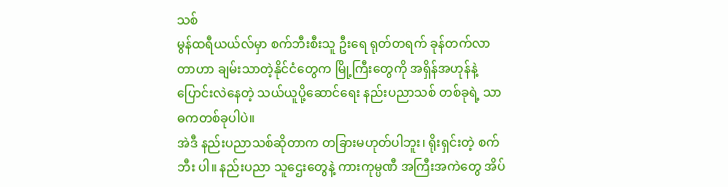သစ်
မွန်ထရီယယ်လ်မှာ စက်ဘီးစီးသူ ဦးရေ ရုတ်တရက် ခုန်တက်လာတာဟာ ချမ်းသာတဲ့နိုင်ငံတွေက မြို့ကြီးတွေကို အရှိန်အဟုန်နဲ့ ပြောင်းလဲနေတဲ့ သယ်ယူပို့ဆောင်ရေး နည်းပညာသစ် တစ်ခုရဲ့ သာဓကတစ်ခုပါပဲ။
အဲဒီ နည်းပညာသစ်ဆိုတာက တခြားမဟုတ်ပါဘူး၊ ရိုးရှင်းတဲ့ စက်ဘီး ပါ။ နည်းပညာ သူဌေးတွေနဲ့ ကားကုမ္ပဏီ အကြီးအကဲတွေ အိပ်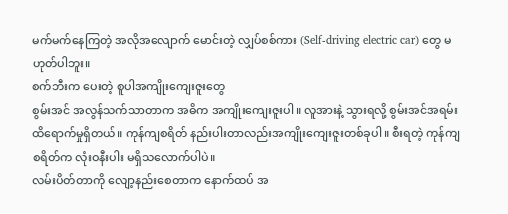မက်မက်နေကြတဲ့ အလိုအလျောက် မောင်းတဲ့ လျှပ်စစ်ကား (Self-driving electric car) တွေ မဟုတ်ပါဘူး။
စက်ဘီးက ပေးတဲ့ စူပါအကျိုးကျေးဇူးတွေ
စွမ်းအင် အလွန်သက်သာတာက အဓိက အကျိုးကျေးဇူးပါ။ လူအားနဲ့ သွားရလို့ စွမ်းအင်အရမ်း ထိရောက်မှုရှိတယ်။ ကုန်ကျစရိတ် နည်းပါးတာလည်းအကျိုးကျေးဇူးတစ်ခုပါ။ စီးရတဲ့ ကုန်ကျစရိတ်က လုံးဝနီးပါး မရှိသလောက်ပါပဲ။
လမ်းပိတ်တာကို လျော့နည်းစေတာက နောက်ထပ် အ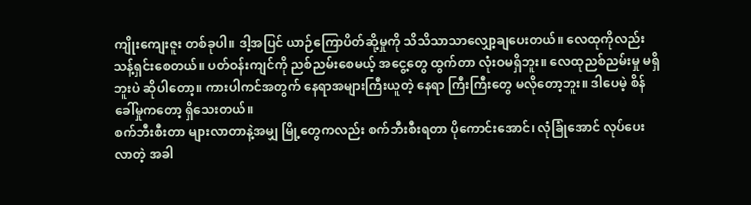ကျိုးကျေးဇူး တစ်ခုပါ။ ဒါ့အပြင် ယာဉ်ကြောပိတ်ဆို့မှုကို သိသိသာသာလျှော့ချပေးတယ်။ လေထုကိုလည်း သန့်ရှင်းစေတယ်။ ပတ်ဝန်းကျင်ကို ညစ်ညမ်းစေမယ့် အငွေ့တွေ ထွက်တာ လုံးဝမရှိဘူး။ လေထုညစ်ညမ်းမှု မရှိဘူးပဲ ဆိုပါတော့။ ကားပါကင်အတွက် နေရာအများကြီးယူတဲ့ နေရာ ကြီးကြီးတွေ မလိုတော့ဘူး။ ဒါပေမဲ့ စိန်ခေါ်မှုကတော့ ရှိသေးတယ်။
စက်ဘီးစီးတာ များလာတာနဲ့အမျှ မြို့တွေကလည်း စက်ဘီးစီးရတာ ပိုကောင်းအောင်၊ လုံခြုံအောင် လုပ်ပေးလာတဲ့ အခါ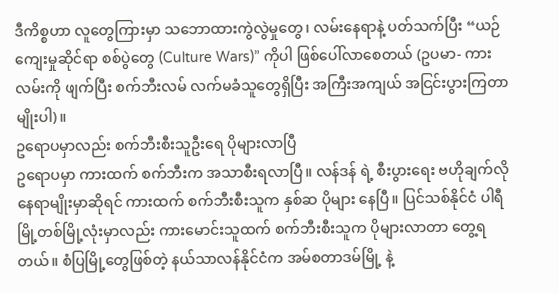ဒီကိစ္စဟာ လူတွေကြားမှာ သဘောထားကွဲလွဲမှုတွေ၊ လမ်းနေရာနဲ့ ပတ်သက်ပြီး “ယဉ်ကျေးမှုဆိုင်ရာ စစ်ပွဲတွေ (Culture Wars)” ကိုပါ ဖြစ်ပေါ်လာစေတယ် (ဥပမာ- ကားလမ်းကို ဖျက်ပြီး စက်ဘီးလမ် လက်မခံသူတွေရှိပြီး အကြီးအကျယ် အငြင်းပွားကြတာမျိုးပါ)။
ဥရောပမှာလည်း စက်ဘီးစီးသူဦးရေ ပိုများလာပြီ
ဥရောပမှာ ကားထက် စက်ဘီးက အသာစီးရလာပြီ။ လန်ဒန် ရဲ့ စီးပွားရေး ဗဟိုချက်လို နေရာမျိုးမှာဆိုရင် ကားထက် စက်ဘီးစီးသူက နှစ်ဆ ပိုများ နေပြီ။ ပြင်သစ်နိုင်ငံ ပါရီ မြို့တစ်မြို့လုံးမှာလည်း ကားမောင်းသူထက် စက်ဘီးစီးသူက ပိုများလာတာ တွေ့ရတယ်။ စံပြမြို့တွေဖြစ်တဲ့ နယ်သာလန်နိုင်ငံက အမ်စတာဒမ်မြို့ နဲ့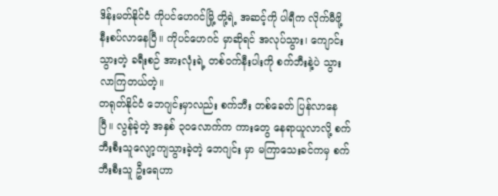ဒိန်းမတ်နိုင်ငံ ကိုပင်ဟေဂင်မြို့ တို့ရဲ့ အဆင့်ကို ပါရီက လိုက်မီဖို့ နီးစပ်လာနေပြီ။ ကိုပင်ဟေဂင် မှာဆိုရင် အလုပ်သွား၊ ကျောင်းသွားတဲ့ ခရီးစဉ် အားလုံးရဲ့ တစ်ဝက်နီးပါးကို စက်ဘီးနဲ့ပဲ သွားလာကြတယ်တဲ့။
တရုတ်နိုင်ငံ ဘေဂျင်းမှာလည်း စက်ဘီး တစ်ခေတ် ပြန်လာနေပြီ။ လွန်ခဲ့တဲ့ အနှစ် ၃၀လောက်က ကားတွေ နေရာယူလာလို့ စက်ဘီးစီးသူလျော့ကျသွားခဲ့တဲ့ ဘေဂျင်း မှာ မကြာသေးခင်ကမှ စက်ဘီးစီးသူ ဦးရေဟာ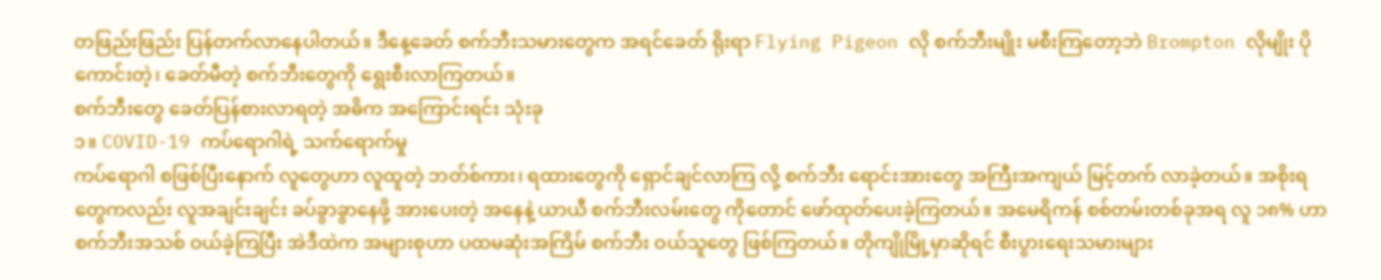တဖြည်းဖြည်း ပြန်တက်လာနေပါတယ်။ ဒီနေ့ခေတ် စက်ဘီးသမားတွေက အရင်ခေတ် ရိုးရာ Flying Pigeon လို စက်ဘီးမျိုး မစီးကြတော့ဘဲ Brompton လိုမျိုး ပိုကောင်းတဲ့၊ ခေတ်မီတဲ့ စက်ဘီးတွေကို ရွေးစီးလာကြတယ်။
စက်ဘီးတွေ ခေတ်ပြန်စားလာရတဲ့ အဓိက အကြောင်းရင်း သုံးခု
၁။ COVID-19 ကပ်ရောဂါရဲ့ သက်ရောက်မှု
ကပ်ရောဂါ စဖြစ်ပြီးနောက် လူတွေဟာ လူထူတဲ့ ဘတ်စ်ကား၊ ရထားတွေကို ရှောင်ချင်လာကြ လို့ စက်ဘီး ရောင်းအားတွေ အကြီးအကျယ် မြင့်တက် လာခဲ့တယ်။ အစိုးရတွေကလည်း လူအချင်းချင်း ခပ်ခွာခွာနေဖို့ အားပေးတဲ့ အနေနဲ့ ယာယီ စက်ဘီးလမ်းတွေ ကိုတောင် ဖော်ထုတ်ပေးခဲ့ကြတယ်။ အမေရိကန် စစ်တမ်းတစ်ခုအရ လူ ၁၈% ဟာ စက်ဘီးအသစ် ဝယ်ခဲ့ကြပြီး အဲဒီထဲက အများစုဟာ ပထမဆုံးအကြိမ် စက်ဘီး ဝယ်သူတွေ ဖြစ်ကြတယ်။ တိုကျိုမြို့မှာဆိုရင် စီးပွားရေးသမားများ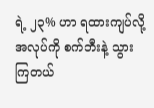ရဲ့ ၂၃% ဟာ ရထားကျပ်လို့ အလုပ်ကို စက်ဘီးနဲ့ သွားကြတယ်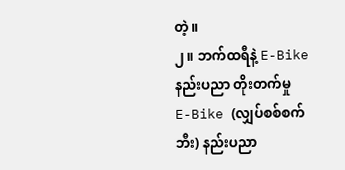တဲ့။
၂။ ဘက်ထရီနဲ့ E-Bike နည်းပညာ တိုးတက်မှု
E-Bike (လျှပ်စစ်စက်ဘီး) နည်းပညာ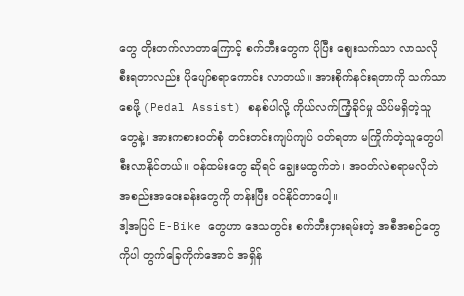တွေ တိုးတက်လာတာကြောင့် စက်ဘီးတွေက ပိုပြီး စျေးသက်သာ လာသလို စီးရတာလည်း ပိုပျော်စရာကောင်း လာတယ်။ အားစိုက်နင်းရတာကို သက်သာစေဖို့ (Pedal Assist) စနစ်ပါလို့ ကိုယ်လက်ကြံ့ခိုင်မှု သိပ်မရှိတဲ့သူတွေနဲ့၊ အားကစားဝတ်စုံ တင်းတင်းကျပ်ကျပ် ဝတ်ရတာ မကြိုက်တဲ့သူတွေပါ စီးလာနိုင်တယ်။ ဝန်ထမ်းတွေ ဆိုရင် ချွေးမထွက်ဘဲ၊ အဝတ်လဲစရာမလိုဘဲ အစည်းအဝေးခန်းတွေကို တန်းပြီး ဝင်နိုင်တာပေါ့။
ဒါ့အပြင် E-Bike တွေဟာ ဒေသတွင်း စက်ဘီးငှားရမ်းတဲ့ အစီအစဉ်တွေကိုပါ တွက်ခြေကိုက်အောင် အရှိန်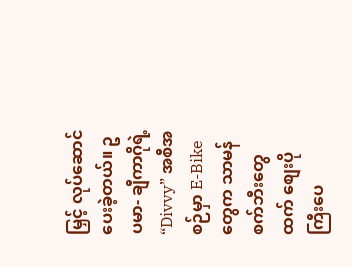မြှင့် လုပ်ဆောင်ပေးခဲ့တယ်။ ဥပမာ- ချီကာဂိုရဲ့ “Divvy” အစီအစဉ်မှာ E-Bike တွေက သာမန်စက်ဘီးတွေထက် စျေးပို ကြီးပေ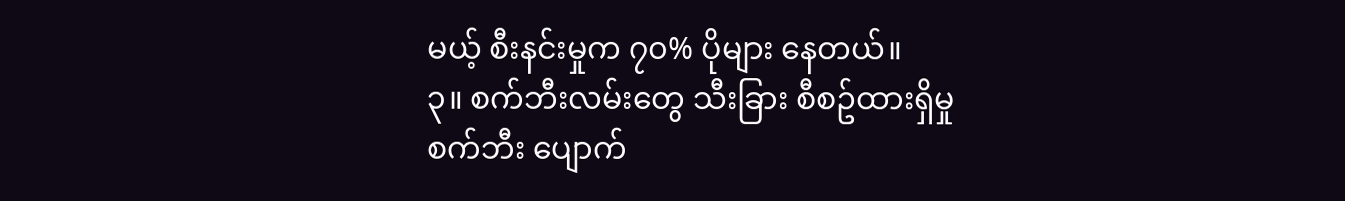မယ့် စီးနင်းမှုက ၇၀% ပိုများ နေတယ်။
၃။ စက်ဘီးလမ်းတွေ သီးခြား စီစဥ်ထားရှိမှု
စက်ဘီး ပျောက်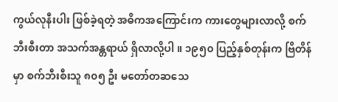ကွယ်လုနီးပါး ဖြစ်ခဲ့ရတဲ့ အဓိကအကြောင်းက ကားတွေများလာလို့ စက်ဘီးစီးတာ အသက်အန္တရာယ် ရှိလာလို့ပါ။ ၁၉၅၀ ပြည့်နှစ်တုန်းက ဗြိတိန်မှာ စက်ဘီးစီးသူ ၈၀၅ ဦး မတော်တဆသေ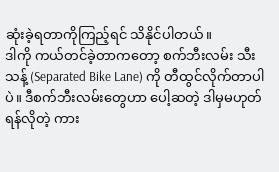ဆုံးခဲ့ရတာကိုကြည့်ရင် သိနိုင်ပါတယ်။
ဒါကို ကယ်တင်ခဲ့တာကတော့ စက်ဘီးလမ်း သီးသန့် (Separated Bike Lane) ကို တီထွင်လိုက်တာပါပဲ။ ဒီစက်ဘီးလမ်းတွေဟာ ပေါ့ဆတဲ့ ဒါမှမဟုတ် ရန်လိုတဲ့ ကား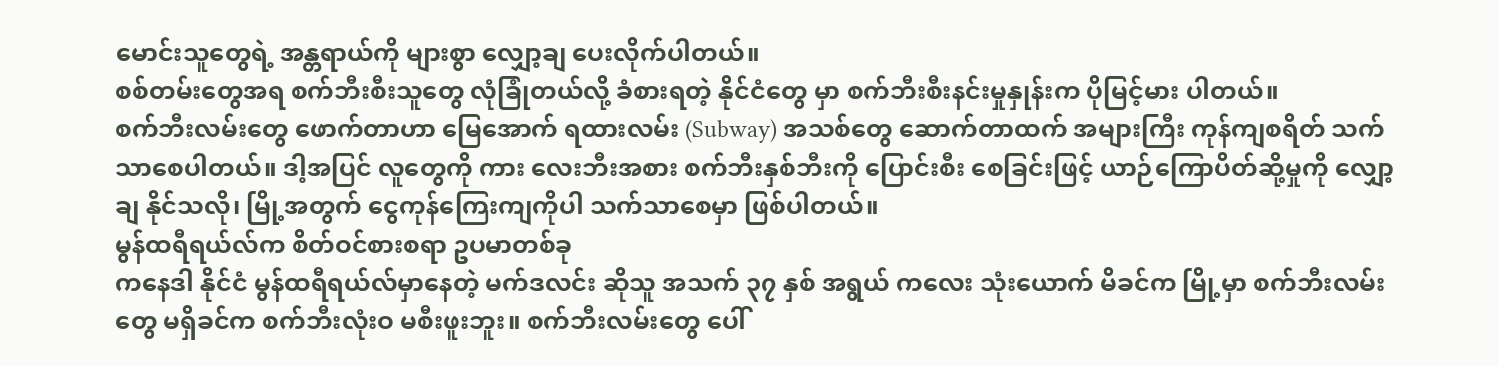မောင်းသူတွေရဲ့ အန္တရာယ်ကို များစွာ လျှော့ချ ပေးလိုက်ပါတယ်။
စစ်တမ်းတွေအရ စက်ဘီးစီးသူတွေ လုံခြုံတယ်လို့ ခံစားရတဲ့ နိုင်ငံတွေ မှာ စက်ဘီးစီးနင်းမှုနှုန်းက ပိုမြင့်မား ပါတယ်။
စက်ဘီးလမ်းတွေ ဖောက်တာဟာ မြေအောက် ရထားလမ်း (Subway) အသစ်တွေ ဆောက်တာထက် အများကြီး ကုန်ကျစရိတ် သက်သာစေပါတယ်။ ဒါ့အပြင် လူတွေကို ကား လေးဘီးအစား စက်ဘီးနှစ်ဘီးကို ပြောင်းစီး စေခြင်းဖြင့် ယာဉ်ကြောပိတ်ဆို့မှုကို လျှော့ချ နိုင်သလို၊ မြို့အတွက် ငွေကုန်ကြေးကျကိုပါ သက်သာစေမှာ ဖြစ်ပါတယ်။
မွန်ထရီရယ်လ်က စိတ်ဝင်စားစရာ ဥပမာတစ်ခု
ကနေဒါ နိုင်ငံ မွန်ထရီရယ်လ်မှာနေတဲ့ မက်ဒလင်း ဆိုသူ အသက် ၃၇ နှစ် အရွယ် ကလေး သုံးယောက် မိခင်က မြို့မှာ စက်ဘီးလမ်းတွေ မရှိခင်က စက်ဘီးလုံးဝ မစီးဖူးဘူး။ စက်ဘီးလမ်းတွေ ပေါ်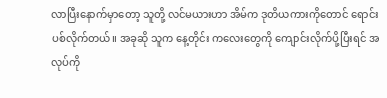လာပြီးနောက်မှာတော့ သူတို့ လင်မယားဟာ အိမ်က ဒုတိယကားကိုတောင် ရောင်းပစ်လိုက်တယ်။ အခုဆို သူက နေ့တိုင်း ကလေးတွေကို ကျောင်းလိုက်ပို့ပြီးရင် အလုပ်ကို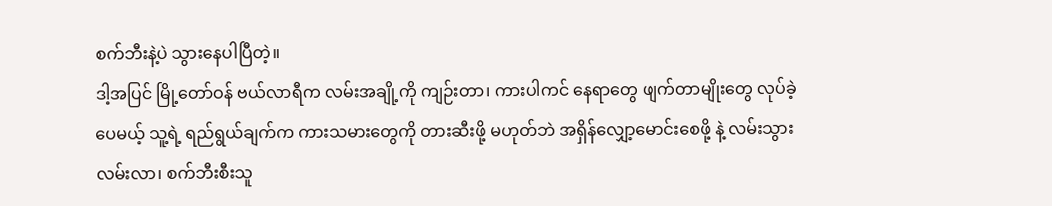စက်ဘီးနဲ့ပဲ သွားနေပါပြီတဲ့။
ဒါ့အပြင် မြို့တော်ဝန် ဗယ်လာရီက လမ်းအချို့ကို ကျဉ်းတာ၊ ကားပါကင် နေရာတွေ ဖျက်တာမျိုးတွေ လုပ်ခဲ့ပေမယ့် သူ့ရဲ့ ရည်ရွယ်ချက်က ကားသမားတွေကို တားဆီးဖို့ မဟုတ်ဘဲ အရှိန်လျှော့မောင်းစေဖို့ နဲ့ လမ်းသွားလမ်းလာ၊ စက်ဘီးစီးသူ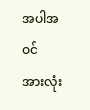အပါအဝင် အားလုံး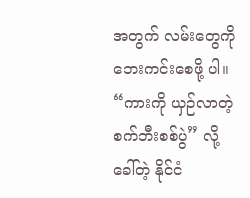အတွက် လမ်းတွေကို ဘေးကင်းစေဖို့ ပါ။
“ကားကို ယှဉ်လာတဲ့ စက်ဘီးစစ်ပွဲ” လို့ ခေါ်တဲ့ နိုင်ငံ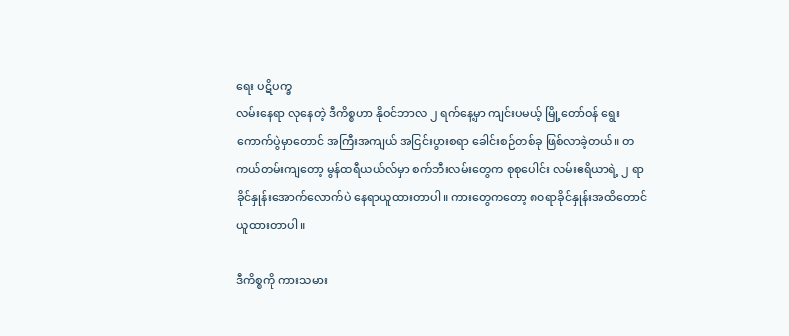ရေး ပဋိပက္ခ
လမ်းနေရာ လုနေတဲ့ ဒီကိစ္စဟာ နိုဝင်ဘာလ ၂ ရက်နေ့မှာ ကျင်းပမယ့် မြို့တော်ဝန် ရွေးကောက်ပွဲမှာတောင် အကြီးအကျယ် အငြင်းပွားစရာ ခေါင်းစဉ်တစ်ခု ဖြစ်လာခဲ့တယ်။ တကယ်တမ်းကျတော့ မွန်ထရီယယ်လ်မှာ စက်ဘီးလမ်းတွေက စုစုပေါင်း လမ်းဧရိယာရဲ့ ၂ ရာခိုင်နှုန်းအောက်လောက်ပဲ နေရာယူထားတာပါ။ ကားတွေကတော့ ၈၀ရာခိုင်နှုန်းအထိတောင် ယူထားတာပါ။

ဒီကိစ္စကို ကားသမား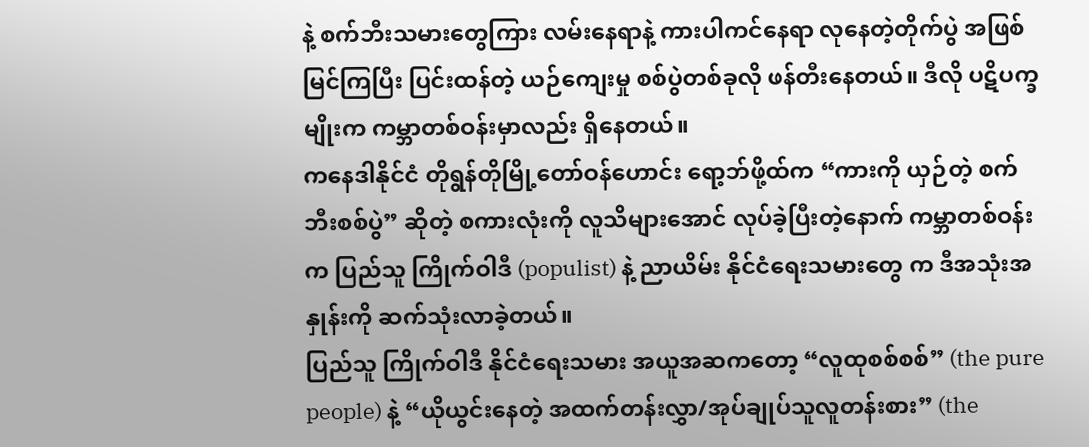နဲ့ စက်ဘီးသမားတွေကြား လမ်းနေရာနဲ့ ကားပါကင်နေရာ လုနေတဲ့တိုက်ပွဲ အဖြစ် မြင်ကြပြီး ပြင်းထန်တဲ့ ယဉ်ကျေးမှု စစ်ပွဲတစ်ခုလို ဖန်တီးနေတယ်။ ဒီလို ပဋိပက္ခမျိုးက ကမ္ဘာတစ်ဝန်းမှာလည်း ရှိနေတယ်။
ကနေဒါနိုင်ငံ တိုရွန်တိုမြို့တော်ဝန်ဟောင်း ရော့ဘ်ဖို့ထ်က “ကားကို ယှဉ်တဲ့ စက်ဘီးစစ်ပွဲ” ဆိုတဲ့ စကားလုံးကို လူသိများအောင် လုပ်ခဲ့ပြီးတဲ့နောက် ကမ္ဘာတစ်ဝန်းက ပြည်သူ ကြိုက်ဝါဒီ (populist) နဲ့ ညာယိမ်း နိုင်ငံရေးသမားတွေ က ဒီအသုံးအနှုန်းကို ဆက်သုံးလာခဲ့တယ်။
ပြည်သူ ကြိုက်ဝါဒီ နိုင်ငံရေးသမား အယူအဆကတော့ “လူထုစစ်စစ်” (the pure people) နဲ့ “ယိုယွင်းနေတဲ့ အထက်တန်းလွှာ/အုပ်ချုပ်သူလူတန်းစား” (the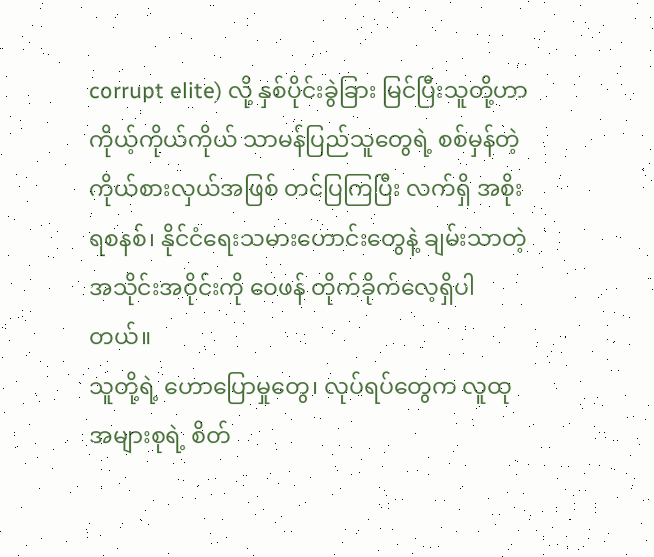corrupt elite) လို့ နှစ်ပိုင်းခွဲခြား မြင်ပြီးသူတို့ဟာ ကိုယ့်ကိုယ်ကိုယ် သာမန်ပြည်သူတွေရဲ့ စစ်မှန်တဲ့ ကိုယ်စားလှယ်အဖြစ် တင်ပြကြပြီး လက်ရှိ အစိုးရစနစ်၊ နိုင်ငံရေးသမားဟောင်းတွေနဲ့ ချမ်းသာတဲ့ အသိုင်းအဝိုင်းကို ဝေဖန် တိုက်ခိုက်လေ့ရှိပါတယ်။
သူတို့ရဲ့ ဟောပြောမှုတွေ၊ လုပ်ရပ်တွေက လူထုအများစုရဲ့ စိတ်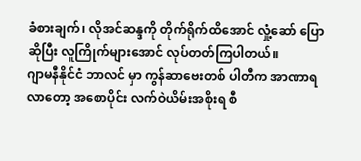ခံစားချက်၊ လိုအင်ဆန္ဒကို တိုက်ရိုက်ထိအောင် လှုံ့ဆော် ပြောဆိုပြီး လူကြိုက်များအောင် လုပ်တတ်ကြပါတယ်။
ဂျာမနီနိုင်ငံ ဘာလင် မှာ ကွန်ဆာဗေးတစ် ပါတီက အာဏာရလာတော့ အစောပိုင်း လက်ဝဲယိမ်းအစိုးရ စီ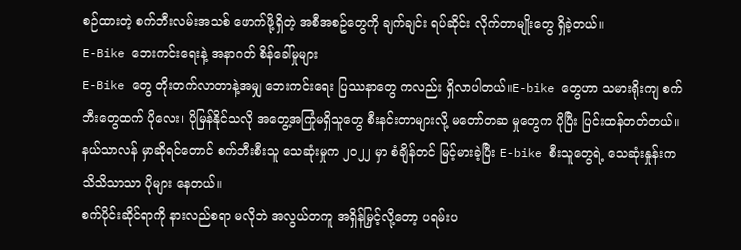စဉ်ထားတဲ့ စက်ဘီးလမ်းအသစ် ဖောက်ဖို့ရှိတဲ့ အစီအစဥ်တွေကို ချက်ချင်း ရပ်ဆိုင်း လိုက်တာမျိုးတွေ ရှိခဲ့တယ်။
E-Bike ဘေးကင်းရေးနဲ့ အနာဂတ် စိန်ခေါ်မှုများ
E-Bike တွေ တိုးတက်လာတာနဲ့အမျှ ဘေးကင်းရေး ပြဿနာတွေ ကလည်း ရှိလာပါတယ်။E-bike တွေဟာ သမားရိုးကျ စက်ဘီးတွေထက် ပိုလေး၊ ပိုမြန်နိုင်သလို အတွေ့အကြုံမရှိသူတွေ စီးနင်းတာများလို့ မတော်တဆ မှုတွေက ပိုပြီး ပြင်းထန်တတ်တယ်။ နယ်သာလန် မှာဆိုရင်တောင် စက်ဘီးစီးသူ သေဆုံးမှုက ၂၀၂၂ မှာ စံချိန်တင် မြင့်မားခဲ့ပြီး E-bike စီးသူတွေရဲ့ သေဆုံးနှုန်းက သိသိသာသာ ပိုများ နေတယ်။
စက်ပိုင်းဆိုင်ရာကို နားလည်စရာ မလိုဘဲ အလွယ်တကူ အရှိန်မြှင့်လို့တော့ ပရမ်းပ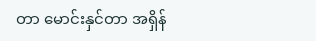တာ မောင်းနှင်တာ အရှိန်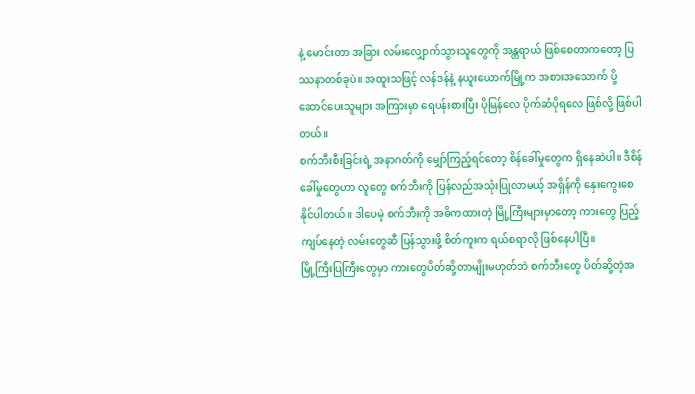နဲ့ မောင်းတာ အခြား လမ်းလျှောက်သွားသူတွေကို အန္တရာယ် ဖြစ်စေတာကတော့ ပြဿနာတစ်ခုပဲ။ အထူးသဖြင့် လန်ဒန်နဲ့ နယူးယောက်မြို့က အစားအသောက် ပို့ဆောင်ပေးသူများ အကြားမှာ ရေပန်းစားပြီး ပိုမြန်လေ ပိုက်ဆံပိုရလေ ဖြစ်လို့ ဖြစ်ပါတယ်။
စက်ဘီးစီးခြင်းရဲ့ အနာဂတ်ကို မျှော်ကြည့်ရင်တော့ စိန်ခေါ်မှုတွေက ရှိနေဆဲပါ။ ဒီစိန်ခေါ်မှုတွေဟာ လူတွေ စက်ဘီးကို ပြန်လည်အသုံးပြုလာမယ့် အရှိန်ကို နှေးကွေးစေနိုင်ပါတယ်။ ဒါပေမဲ့ စက်ဘီးကို အဓိကထားတဲ့ မြို့ကြီးများမှာတော့ ကားတွေ ပြည့်ကျပ်နေတဲ့ လမ်းတွေဆီ ပြန်သွားဖို့ စိတ်ကူးက ရယ်စရာလို ဖြစ်နေပါပြီ။
မြို့ကြီးပြကြီးတွေမှာ ကားတွေပိတ်ဆို့တာမျိုးမဟုတ်ဘဲ စက်ဘီးတွေ ပိတ်ဆို့တဲ့အ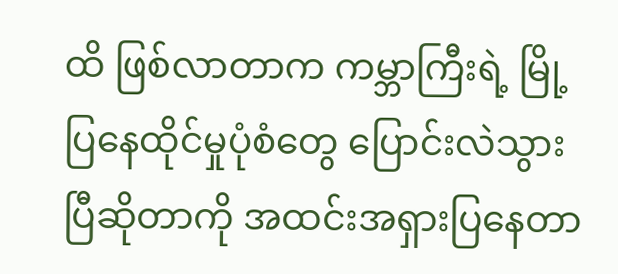ထိ ဖြစ်လာတာက ကမ္ဘာကြီးရဲ့ မြို့ပြနေထိုင်မှုပုံစံတွေ ပြောင်းလဲသွားပြီဆိုတာကို အထင်းအရှားပြနေတာ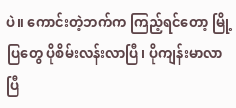ပဲ။ ကောင်းတဲ့ဘက်က ကြည့်ရင်တော့ မြို့ပြတွေ ပိုစိမ်းလန်းလာပြီ၊ ပိုကျန်းမာလာပြီ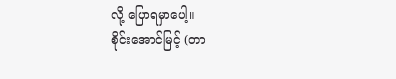လို့ ပြောရမှာပေါ့။
စိုင်းအောင်မြင့် (တာ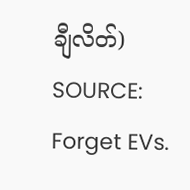ချီလိတ်)
SOURCE: Forget EVs.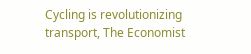Cycling is revolutionizing transport, The Economist